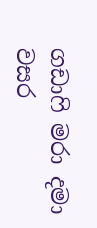ගඩාෆි මරා දමා වසර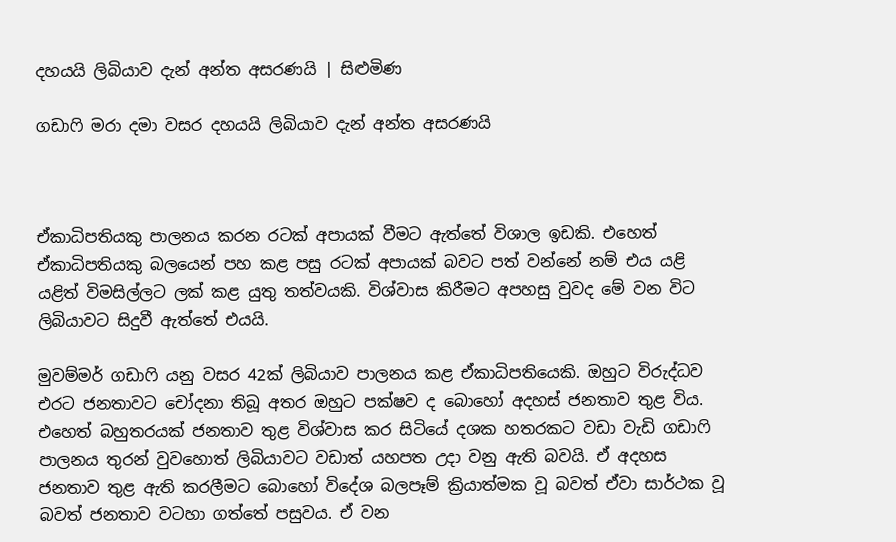දහයයි ලිබියාව දැන් අන්ත අසරණයි | සිළුමිණ

ගඩාෆි මරා දමා වසර දහයයි ලිබියාව දැන් අන්ත අසරණයි



ඒකාධිපතියකු පාලනය කරන රටක් අපායක් වීමට ඇත්තේ විශාල ඉඩකි. එහෙත් ඒකාධිපතියකු බලයෙන් පහ කළ පසු රටක් අපායක් බවට පත් වන්නේ නම් එය යළි යළිත් විමසිල්ලට ලක් කළ යුතු තත්වයකි. විශ්වාස කිරීමට අපහසු වුවද මේ වන විට ලිබියාවට සිදුවී ඇත්තේ එයයි.

මුවම්මර් ගඩාෆි යනු වසර 42ක් ලිබියාව පාලනය කළ ඒකාධිපතියෙකි. ඔහුට විරුද්ධව එරට ජනතාවට චෝදනා තිබූ අතර ඔහුට පක්ෂව ද බොහෝ අදහස් ජනතාව තුළ විය. එහෙත් බහුතරයක් ජනතාව තුළ විශ්වාස කර සිටියේ දශක හතරකට වඩා වැඩි ගඩාෆි පාලනය තුරන් වුවහොත් ලිබියාවට වඩාත් යහපත උදා වනු ඇති බවයි. ඒ අදහස ජනතාව තුළ ඇති කරලීමට බොහෝ විදේශ බලපෑම් ක්‍රියාත්මක වූ බවත් ඒවා සාර්ථක වූ බවත් ජනතාව වටහා ගත්තේ පසුවය. ඒ වන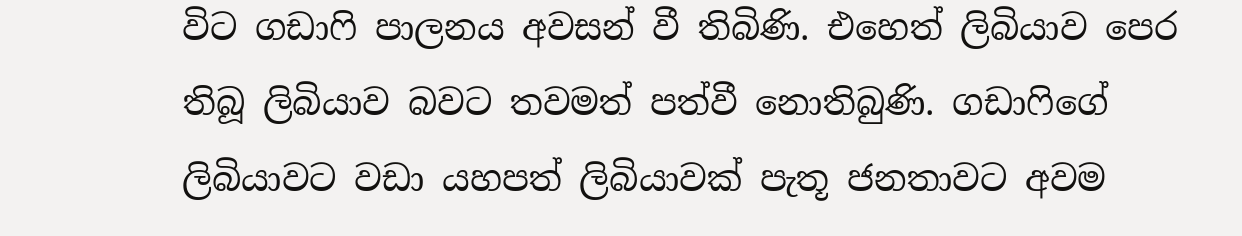විට ගඩාෆි පාලනය අවසන් වී තිබිණි. එහෙත් ලිබියාව පෙර තිබූ ලිබියාව බවට තවමත් පත්වී නොතිබුණි. ගඩාෆිගේ ලිබියාවට වඩා යහපත් ලිබියාවක් පැතූ ජනතාවට අවම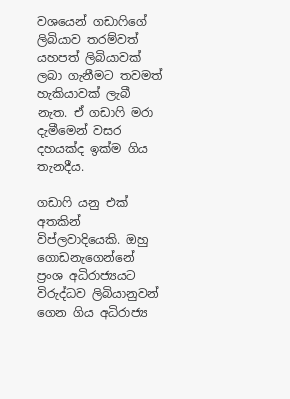වශයෙන් ගඩාෆිගේ ලිබියාව තරම්වත් යහපත් ලිබියාවක් ලබා ගැනීමට තවමත් හැකියාවක් ලැබී නැත. ඒ ගඩාෆි මරා දැමීමෙන් වසර දහයක්ද ඉක්ම ගිය තැනදීය.

ගඩාෆි යනු එක් අතකින් විප්ලවාදියෙකි. ඔහු ගොඩනැගෙන්නේ ප්‍රංශ අධිරාජ්‍යයට විරුද්ධව ලිබියානුවන් ගෙන ගිය අධිරාජ්‍ය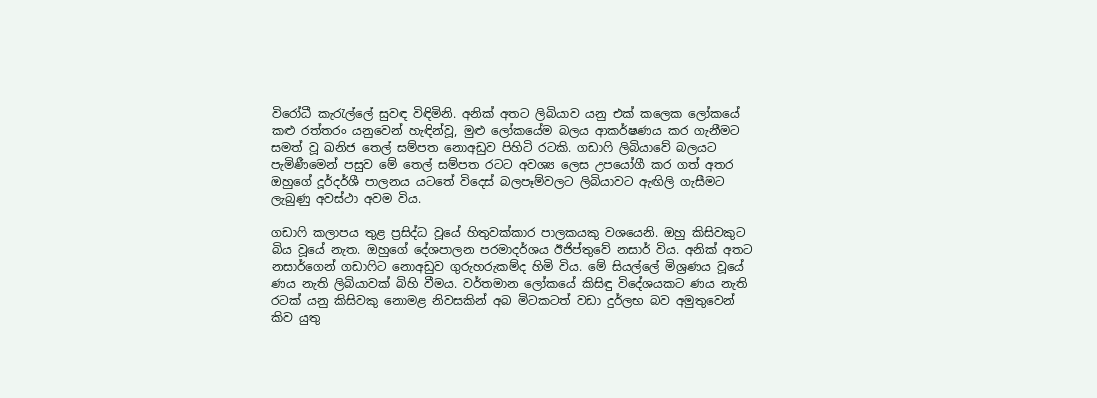විරෝධී කැරැල්ලේ සුවඳ විඳිමිනි. අනික් අතට ලිබියාව යනු එක් කලෙක ලෝකයේ කළු රත්තරං යනුවෙන් හැඳින්වූ, මුළු ලෝකයේම බලය ආකර්ෂණය කර ගැනීමට සමත් වූ ඛනිජ තෙල් සම්පත නොඅඩුව පිහිටි රටකි. ගඩාෆි ලිබියාවේ බලයට පැමිණීමෙන් පසුව මේ තෙල් සම්පත රටට අවශ්‍ය ලෙස උපයෝගී කර ගත් අතර ඔහුගේ දූර්දර්ශී පාලනය යටතේ විදෙස් බලපෑම්වලට ලිබියාවට ඇඟිලි ගැසීමට ලැබුණු අවස්ථා අවම විය.

ගඩාෆි කලාපය තුළ ප්‍රසිද්ධ වූයේ හිතුවක්කාර පාලකයකු වශයෙනි. ඔහු කිසිවකුට බිය වූයේ නැත. ඔහුගේ දේශපාලන පරමාදර්ශය ඊජිප්තුවේ නසාර් විය. අනික් අතට නසාර්ගෙන් ගඩාෆිට නොඅඩුව ගුරුහරුකම්ද හිමි විය. මේ සියල්ලේ මිශ්‍රණය වූයේ ණය නැති ලිබියාවක් බිහි වීමය. වර්තමාන ලෝකයේ කිසිඳු විදේශයකට ණය නැති රටක් යනු කිසිවකු නොමළ නිවසකින් අබ මිටකටත් වඩා දුර්ලභ බව අමුතුවෙන් කිව යුතු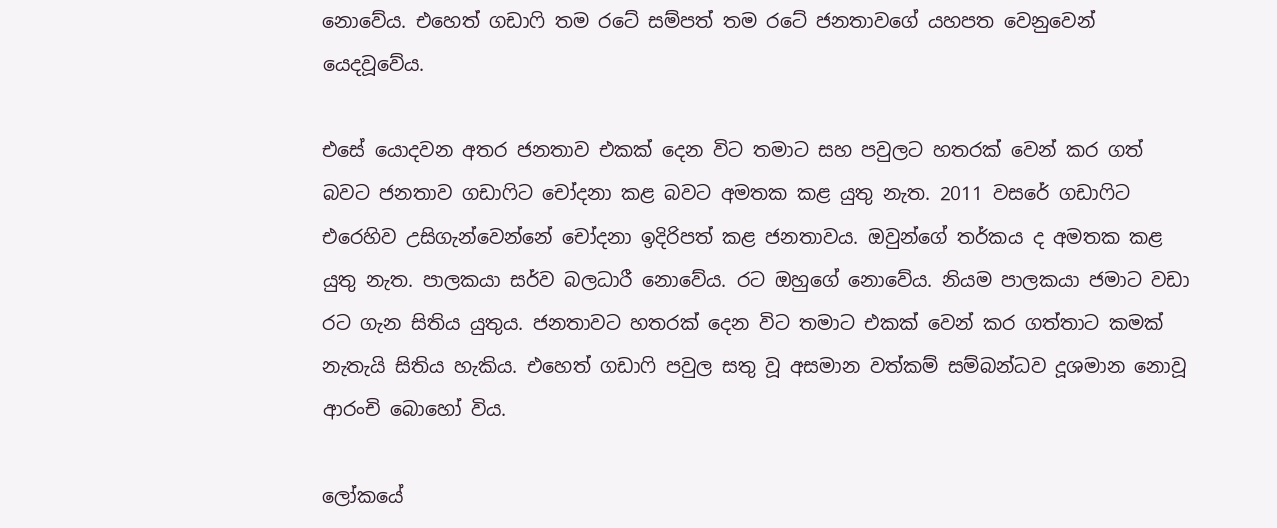නොවේය. එහෙත් ගඩාෆි තම රටේ සම්පත් තම රටේ ජනතාවගේ යහපත වෙනුවෙන් යෙදවූවේය.

එසේ යොදවන අතර ජනතාව එකක් දෙන විට තමාට සහ පවුලට හතරක් වෙන් කර ගත් බවට ජනතාව ගඩාෆිට චෝදනා කළ බවට අමතක කළ යුතු නැත. 2011 වසරේ ගඩාෆිට එරෙහිව උසිගැන්වෙන්නේ චෝදනා ඉදිරිපත් කළ ජනතාවය. ඔවුන්ගේ තර්කය ද අමතක කළ යුතු නැත. පාලකයා සර්ව බලධාරී නොවේය. රට ඔහුගේ නොවේය. නියම පාලකයා ජමාට වඩා රට ගැන සිතිය යුතුය. ජනතාවට හතරක් දෙන විට තමාට එකක් වෙන් කර ගත්තාට කමක් නැතැයි සිතිය හැකිය. එහෙත් ගඩාෆි පවුල සතු වූ අසමාන වත්කම් සම්බන්ධව දූශමාන නොවූ ආරංචි බොහෝ විය.

ලෝකයේ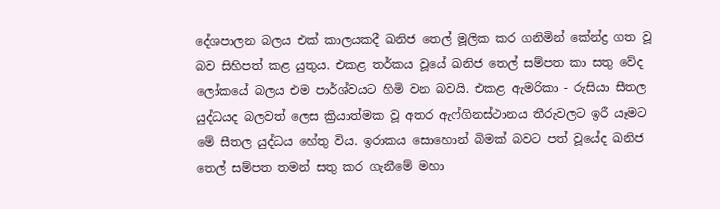දේශපාලන බලය එක් කාලයකදී ඛනිජ තෙල් මූලික කර ගනිමින් කේන්ද්‍ර ගත වූ බව සිහිපත් කළ යුතුය. එකළ තර්කය වූයේ ඛනිජ තෙල් සම්පත කා සතු වේද ලෝකයේ බලය එම පාර්ශ්වයට හිමි වන බවයි. එකළ ඇමරිකා - රුසියා සීතල යුද්ධයද බලවත් ලෙස ක්‍රියාත්මක වූ අතර ඇෆ්ගිනස්ථානය තීරුවලට ඉරී යෑමට මේ සීතල යුද්ධය හේතු විය. ඉරාකය සොහොන් බිමක් බවට පත් වූයේද ඛනිජ තෙල් සම්පත තමන් සතු කර ගැනීමේ මහා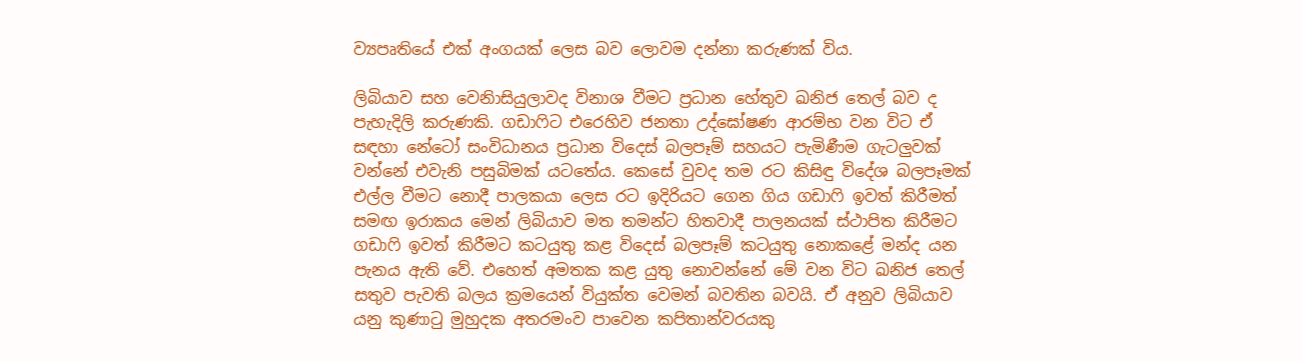ව්‍යපෘතියේ එක් අංගයක් ලෙස බව ලොවම දන්නා කරුණක් විය.

ලිබියාව සහ වෙනිාසියුලාවද විනාශ වීමට ප්‍රධාන හේතුව ඛනිජ තෙල් බව ද පැහැදිලි කරුණකි. ගඩාෆිට එරෙහිව ජනතා උද්ඝෝෂණ ආරම්භ වන විට ඒ සඳහා නේටෝ සංවිධානය ප්‍රධාන විදෙස් බලපෑම් සහයට පැමිණීම ගැටලුවක් වන්නේ එවැනි පසුබිමක් යටතේය. කෙසේ වුවද තම රට කිසිඳු විදේශ බලපෑමක් එල්ල වීමට නොදී පාලකයා ලෙස රට ඉදිරියට ගෙන ගිය ගඩාෆි ඉවත් කිරීමත් සමඟ ඉරාකය මෙන් ලිබියාව මත තමන්ට හිතවාදී පාලනයක් ස්ථාපිත කිරීමට ගඩාෆි ඉවත් කිරීමට කටයුතු කළ විදෙස් බලපෑම් කටයුතු නොකළේ මන්ද යන පැනය ඇති වේ. එහෙත් අමතක කළ යුතු නොවන්නේ මේ වන විට ඛනිජ තෙල් සතුව පැවති බලය ක්‍රමයෙන් වියුක්ත වෙමන් බවතින බවයි. ඒ අනුව ලිබියාව යනු කුණාටු මුහුදක අතරමංව පාවෙන කපිතාන්වරයකු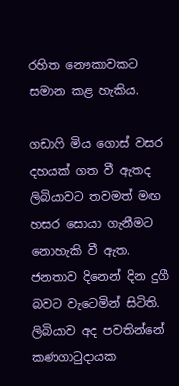රහිත නෞකාවකට සමාන කළ හැකිය.

ගඩාෆි මිය ගොස් වසර දහයක් ගත වී ඇතද ලිබියාවට තවමත් මඟ හසර සොයා ගැනීමට නොහැකි වී ඇත. ජනතාව දිනෙන් දින දුගී බවට වැටෙමින් සිටිති. ලිබියාව අද පවතින්නේ කණගාටුදායක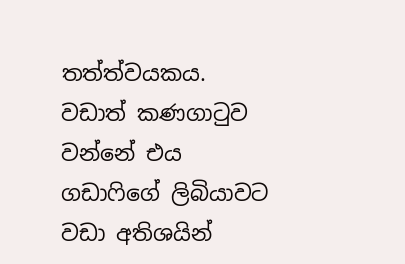තත්ත්වයකය. වඩාත් කණගාටුව වන්නේ එය ගඩාෆිගේ ලිබියාවට වඩා අතිශයින්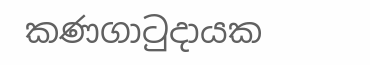කණගාටුදායක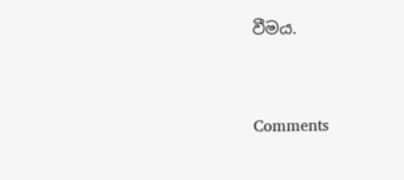වීමය.



Comments